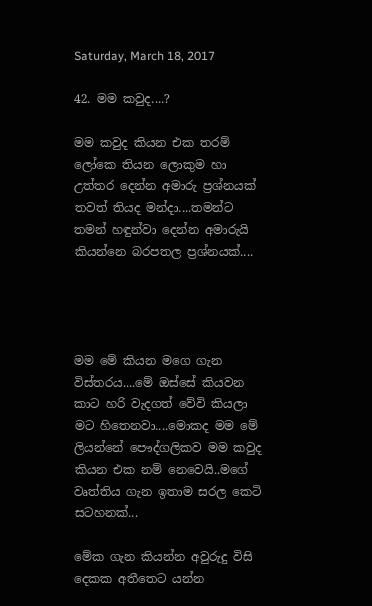Saturday, March 18, 2017

42. මම කවුද....?

මම කවුද කියන එක තරම් ලෝකෙ තියන ලොකුම හා උත්තර දෙන්න අමාරු ප්‍රශ්නයක් තවත් තියද මන්දා....තමන්ට තමන් හඳුන්වා දෙන්න අමාරුයි කියන්නෙ බරපතල ප්‍රශ්නයක්....




මම මේ කියන මගෙ ගැන විස්තරය....මේ ඔස්සේ කියවන කාට හරි වැදගත් වේවි කියලා මට හිතෙනවා....මොකද මම මේ ලියන්නේ පෞද්ගලිකව මම කවුද කියන එක නම් නෙවෙයි..මගේ වෘත්තිය ගැන ඉතාම සරල කෙටි සටහනක්...

මේක ගැන කියන්න අවුරුදු විසි දෙකක අතීතෙට යන්න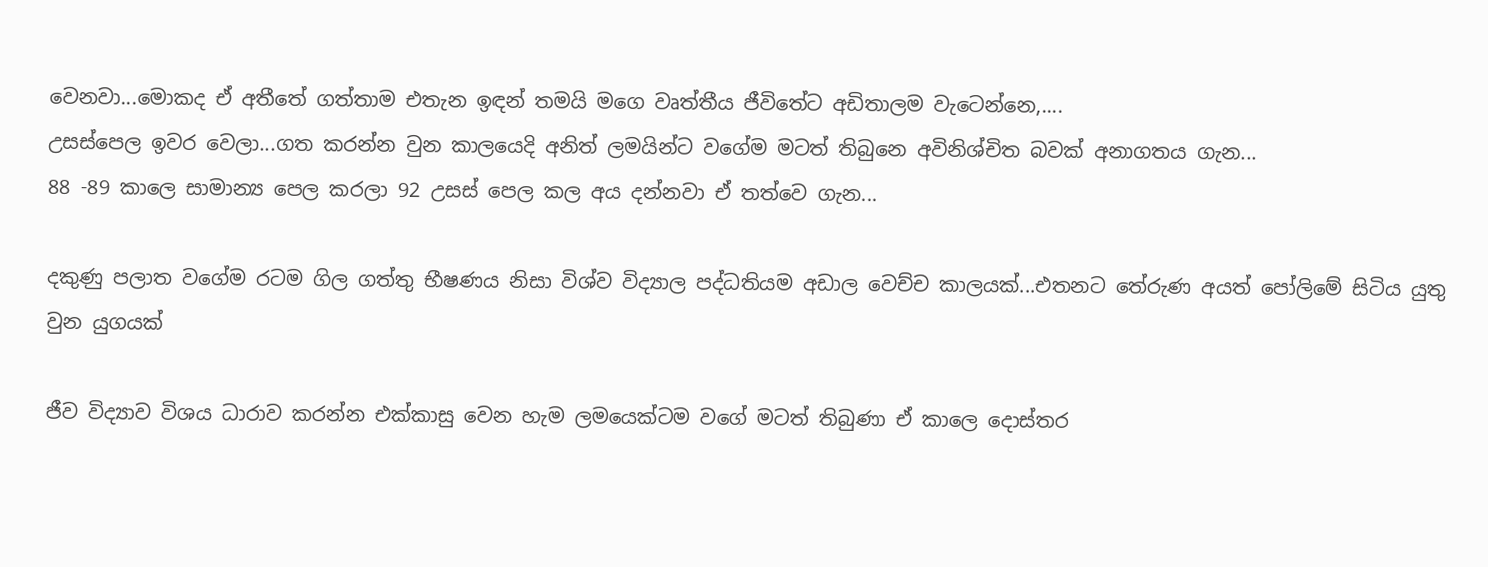වෙනවා...මොකද ඒ අතීතේ ගත්තාම එතැන ඉඳන් තමයි මගෙ වෘත්තීය ජීවිතේට අඩිතාලම වැටෙන්නෙ,....
උසස්පෙල ඉවර වෙලා...ගත කරන්න වුන කාලයෙදි අනිත් ලමයින්ට වගේම මටත් තිබුනෙ අවිනිශ්චිත බවක් අනාගතය ගැන...
88 -89 කාලෙ සාමාන්‍ය පෙල කරලා 92 උසස් පෙල කල අය දන්නවා ඒ තත්වෙ ගැන...

දකුණු පලාත වගේම රටම ගිල ගත්තු භීෂණය නිසා විශ්ව විද්‍යාල පද්ධතියම අඩාල වෙච්ච කාලයක්...එතනට තේරුණ අයත් පෝලිමේ සිටිය යුතු වුන යුගයක්

ජීව විද්‍යාව විශය ධාරාව කරන්න එක්කාසු වෙන හැම ලමයෙක්ටම වගේ මටත් තිබුණා ඒ කාලෙ දොස්තර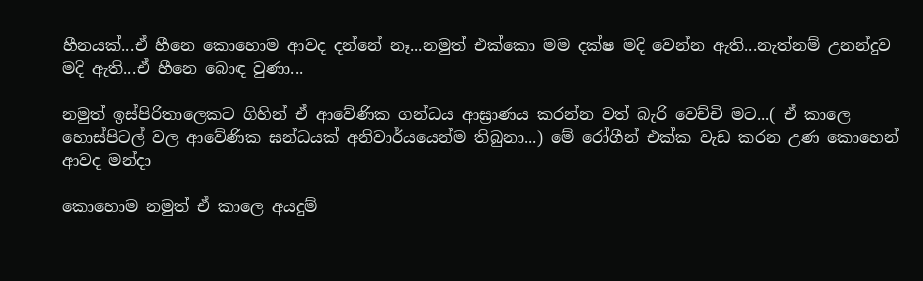හීනයක්...ඒ හීනෙ කොහොම ආවද දන්නේ නෑ...නමුත් එක්කො මම දක්ෂ මදි වෙන්න ඇති...නැත්නම් උනන්දුව මදි ඇති...ඒ හීනෙ බොඳ වුණා...

නමුත් ඉස්පිරිතාලෙකට ගිහින් ඒ ආවේණික ගන්ධය ආඝ්‍රාණය කරන්න වත් බැරි වෙච්චි මට...( ඒ කාලෙ හොස්පිටල් වල ආවේණික ඝන්ධයක් අනිවාර්යයෙන්ම තිබුනා...) මේ රෝගීන් එක්ක වැඩ කරන උණ කොහෙන් ආවද මන්දා

කොහොම නමුත් ඒ කාලෙ අයදුම්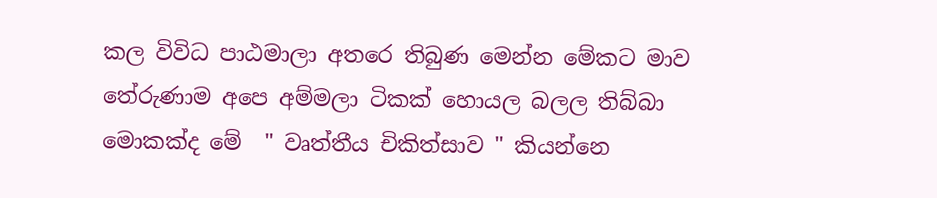කල විවිධ පාඨමාලා අතරෙ තිබුණ මෙන්න මේකට මාව තේරුණාම අපෙ අම්මලා ටිකක් හොයල බලල තිබ්බා මොකක්ද මේ  " වෘත්තීය චිකිත්සාව " කියන්නෙ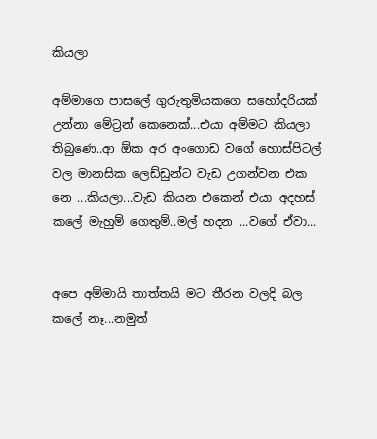කියලා

අම්මාගෙ පාසලේ ගුරුතුමියකගෙ සහෝදරියක් උන්නා මේට්‍රන් කෙනෙක්...එයා අම්මට කියලා තිබුණෙ..ආ ඕක අර අංගොඩ වගේ හොස්පිටල් වල මානසික ලෙඩ්ඩුන්ට වැඩ උගන්වන එක නෙ ...කියලා...වැඩ කියන එකෙන් එයා අදහස් කලේ මැහුම් ගෙතුම්..මල් හදන ...වගේ ඒවා...


අපෙ අම්මායි තාත්තයි මට තීරන වලදි බල කලේ නෑ...නමුත්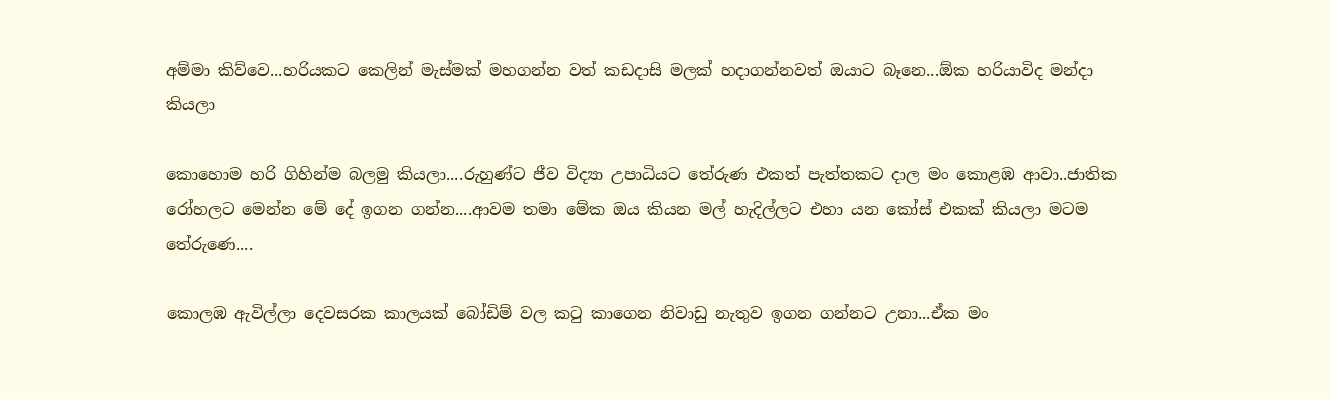අම්මා කිව්වෙ...හරියකට කෙලින් මැස්මක් මහගන්න වත් කඩදාසි මලක් හදාගන්නවත් ඔයාට බෑනෙ...ඕක හරියාවිද මන්දා කියලා

කොහොම හරි ගිහින්ම බලමු කියලා....රුහුණ්ට ජීව විද්‍යා උපාධියට තේරුණ එකත් පැත්තකට දාල මං කොළඹ ආවා..ජාතික රෝහලට මෙන්න මේ දේ ඉගන ගන්න....ආවම තමා මේක ඔය කියන මල් හැදිල්ලට එහා යන කෝස් එකක් කියලා මටම තේරුණෙ....

කොලඹ ඇවිල්ලා දෙවසරක කාලයක් බෝඩිම් වල කටු කාගෙන නිවාඩු නැතුව ඉගන ගන්නට උනා...ඒක මං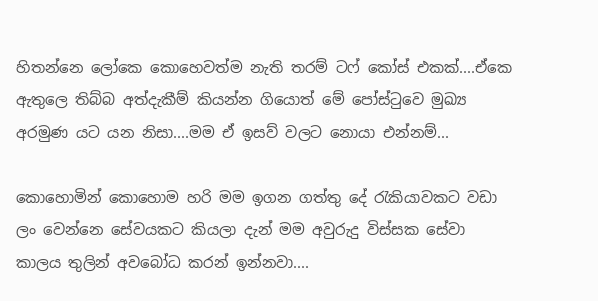හිතන්නෙ ලෝකෙ කොහෙවත්ම නැති තරම් ටෆ් කෝස් එකක්....ඒකෙ ඇතුලෙ තිබ්බ අත්දැකීම් කියන්න ගියොත් මේ පෝස්ටුවෙ මුඛ්‍ය අරමුණ යට යන නිසා....මම ඒ ඉසව් වලට නොයා එන්නම්...

කොහොමින් කොහොම හරි මම ඉගන ගත්තු දේ රැකියාවකට වඩා ලං වෙන්නෙ සේවයකට කියලා දැන් මම අවුරුදු විස්සක සේවා කාලය තුලින් අවබෝධ කරන් ඉන්නවා....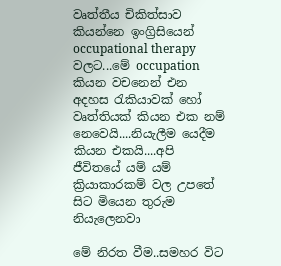වෘත්තීය චිකිත්සාව කියන්නෙ ඉංග්‍රිසියෙන්  occupational therapy වලට...මේ occupation  කියන වචනෙන් එන අදහස රැකියාවක් හෝ වෘත්තියක් කියන එක නම් නෙවෙයි....නියැලීම යෙදීම කියන එකයි....අපි ජීවිතයේ යම් යම් ක්‍රියාකාරකම් වල උපතේ සිට මියෙන තුරුම නියැලෙනවා

මේ නිරත වීම..සමහර විට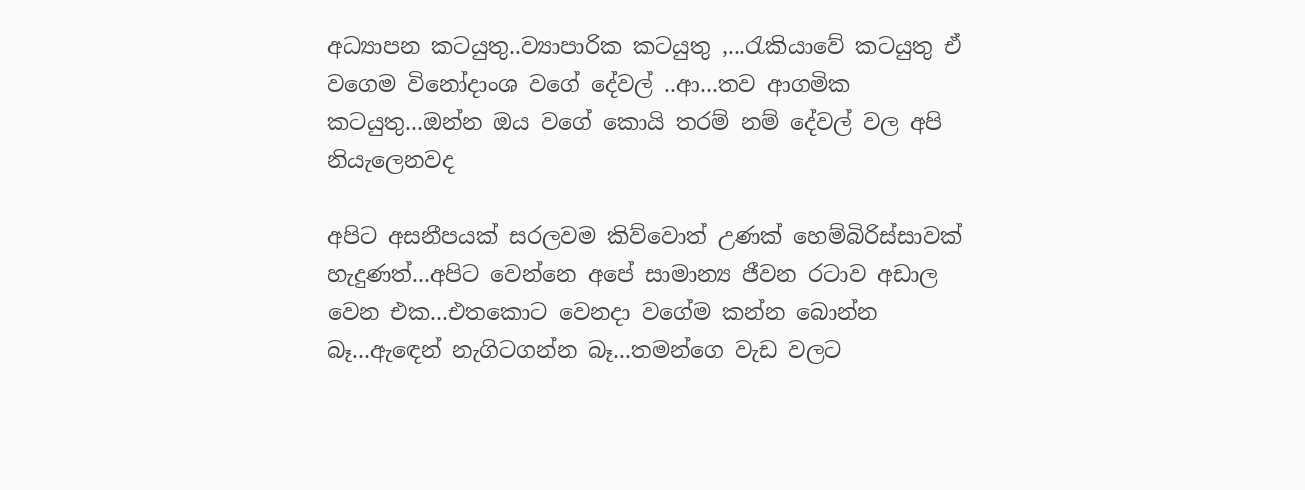අධ්‍යාපන කටයුතු..ව්‍යාපාරික කටයුතු ,...රැකියාවේ කටයුතු ඒ වගෙම විනෝදාංශ වගේ දේවල් ..ආ...තව ආගමික කටයුතු...ඔන්න ඔය වගේ කොයි තරම් නම් දේවල් වල අපි නියැලෙනවද

අපිට අසනීපයක් සරලවම කිව්වොත් උණක් හෙම්බිරිස්සාවක් හැදුණත්...අපිට වෙන්නෙ අපේ සාමාන්‍ය ජීවන රටාව අඩාල වෙන එක...එතකොට වෙනදා වගේම කන්න බොන්න බෑ...ඇඳෙන් නැගිටගන්න බෑ...තමන්ගෙ වැඩ වලට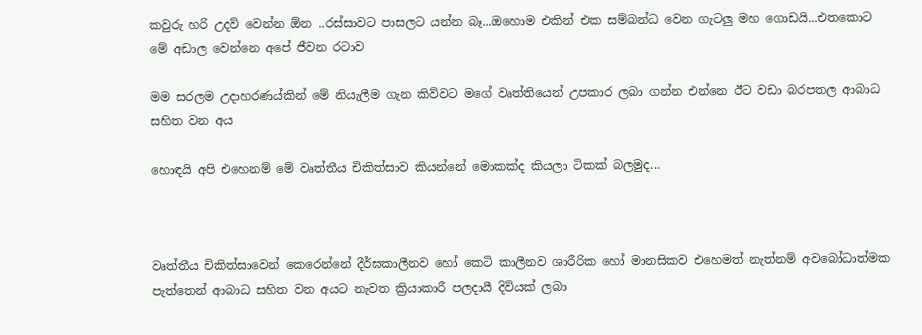කවුරු හරි උදව් වෙන්න ඕන ..රස්සාවට පාසලට යන්න බෑ...ඔහොම එකින් එක සම්බන්ධ වෙන ගැටලු මහ ගොඩයි...එතකොට මේ අඩාල වෙන්නෙ අපේ ජීවන රටාව

මම සරලම උදාහරණය්කින් මේ නියැලීම ගැන කිව්වට මගේ වෘත්තියෙන් උපකාර ලබා ගන්න එන්නෙ ඊට වඩා බරපතල ආබාධ සහිත වන අය

හොඳයි අපි එහෙනම් මේ වෘත්තීය චිකිත්සාව කියන්නේ මොකක්ද කියලා ටිකක් බලමුද...



වෘත්තීය චිකිත්සාවෙන් කෙරෙන්නේ දීර්ඝකාලීනව හෝ කෙටි කාලීනව ශාරීරික හෝ මානසිකව එහෙමත් නැත්නම් අවබෝධාත්මක පැත්තෙන් ආබාධ සහිත වන අයට නැවත ක්‍රියාකාරී පලදායී දිවියක් ලබා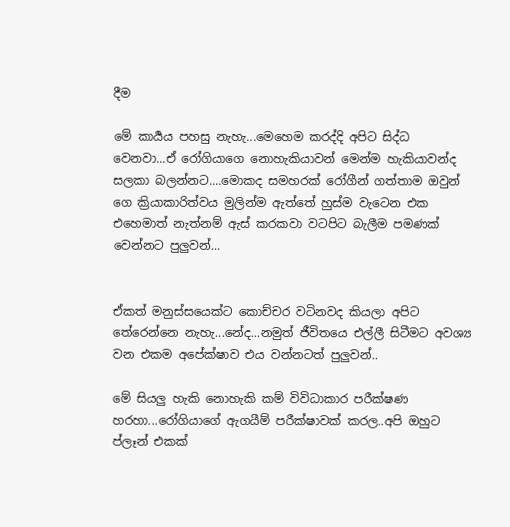දීම

මේ කාර්‍යය පහසු නැහැ...මෙහෙම කරද්දි අපිට සිද්ධ වෙනවා...ඒ රෝගියාගෙ නොහැකියාවන් මෙන්ම හැකියාවන්ද සලකා බලන්නට....මොකද සමහරක් රෝගීන් ගත්තාම ඔවුන් ගෙ ක්‍රියාකාරිත්වය මුලින්ම ඇත්තේ හුස්ම වැටෙන එක එහෙමාත් නැත්නම් ඇස් කරකවා වටපිට බැලීම පමණක් වෙන්නට පුලුවන්...


ඒකත් මනුස්සයෙක්ට කොච්චර වටිනවද කියලා අපිට තේරෙන්නෙ නැහැ...නේද...නමුත් ජීවිතයෙ එල්ලී සිටීමට අවශ්‍ය වන එකම අපේක්ෂාව එය වන්නටත් පුලුවන්..

මේ සියලු හැකි නොහැකි කම් විවිධාකාර පරීක්ෂණ හරහා...රෝගියාගේ ඇගයීම් පරීක්ෂාවක් කරල..අපි ඔහුට ප්ලෑන් එකක්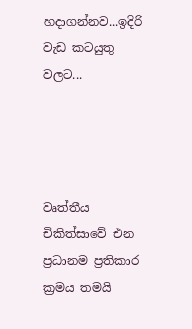හදාගන්නව...ඉදිරි වැඩ කටයුතු වලට...




වෘත්තීය චිකිත්සාවේ එන ප්‍රධානම ප්‍රතිකාර ක්‍රමය තමයි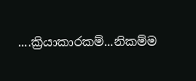....ක්‍රියාකාරකම්...නිකම්ම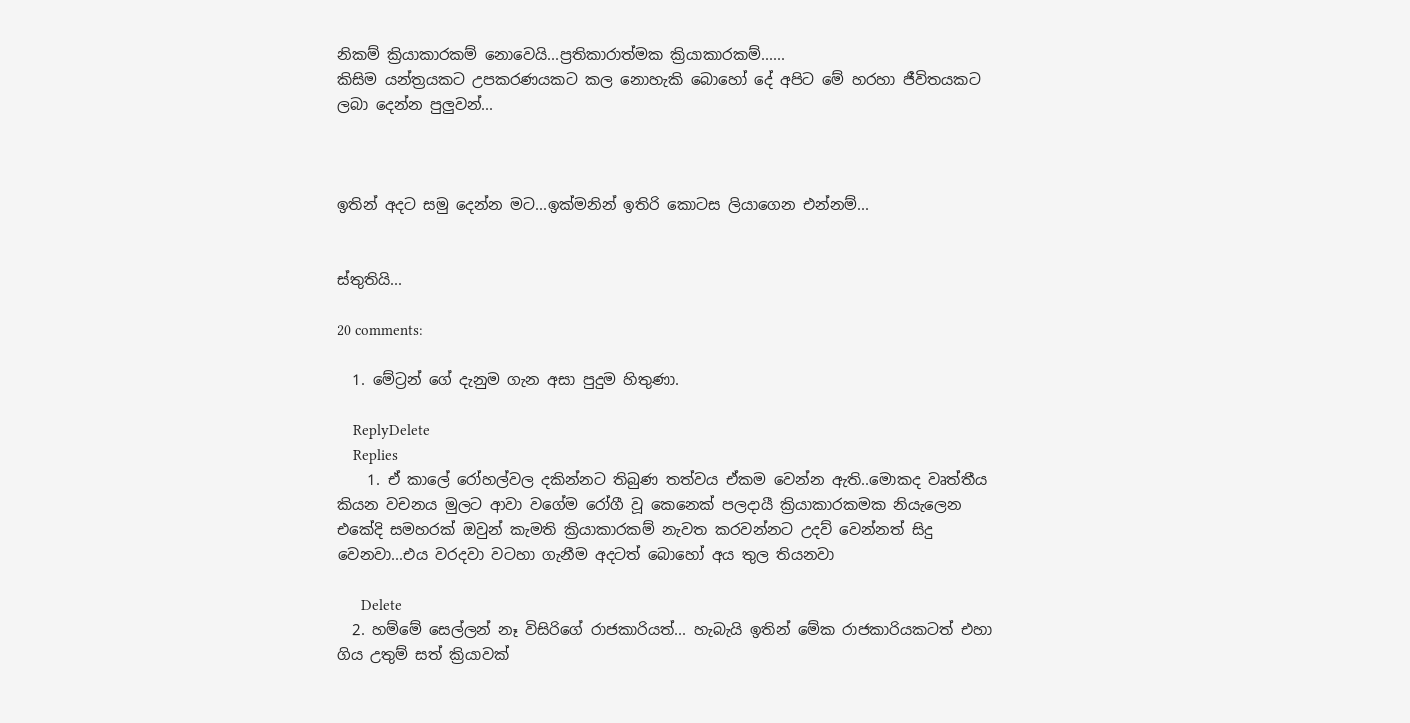නිකම් ක්‍රියාකාරකම් නොවෙයි...ප්‍රතිකාරාත්මක ක්‍රියාකාරකම්......
කිසිම යන්ත්‍රයකට උපකරණයකට කල නොහැකි බොහෝ දේ අපිට මේ හරහා ජීවිතයකට ලබා දෙන්න පුලුවන්...



ඉතින් අදට සමු දෙන්න මට...ඉක්මනින් ඉතිරි කොටස ලියාගෙන එන්නම්...


ස්තුතියි...

20 comments:

  1. මේට්‍රන් ගේ දැනුම ගැන අසා පුදුම හිතුණා.

    ReplyDelete
    Replies
    1. ඒ කාලේ රෝහල්වල දකින්නට තිබුණ තත්වය ඒකම වෙන්න ඇති..මොකද වෘත්තීය කියන වචනය මුලට ආවා වගේම රෝගී වූ කෙනෙක් පලදායී ක්‍රියාකාරකමක නියැලෙන එකේදි සමහරක් ඔවුන් කැමති ක්‍රියාකාරකම් නැවත කරවන්නට උදව් වෙන්නත් සිදු වෙනවා...එය වරදවා වටහා ගැනීම අදටත් බොහෝ අය තුල තියනවා

      Delete
  2. හම්මේ සෙල්ලන් නෑ විසිරිගේ රාජකාරියත්... හැබැයි ඉතින් මේක රාජකාරියකටත් එහා ගිය උතුම් සත් ක්‍රියාවක්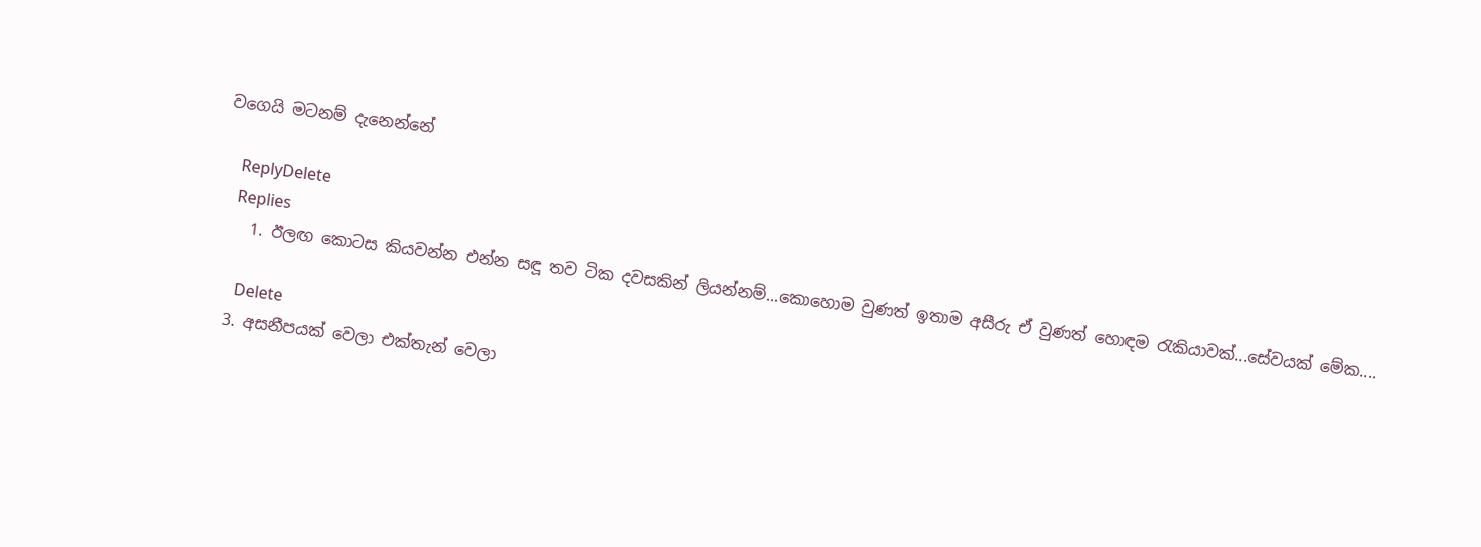වගෙයි මටනම් දැනෙන්නේ

    ReplyDelete
    Replies
    1. ඊලඟ කොටස කියවන්න එන්න සඳූ තව ටික දවසකින් ලියන්නම්...කොහොම වුණත් ඉතාම අසීරු ඒ වුණත් හොඳම රැකියාවක්...සේවයක් මේක....

      Delete
  3. අසනීපයක් වෙලා එක්තැන් වෙලා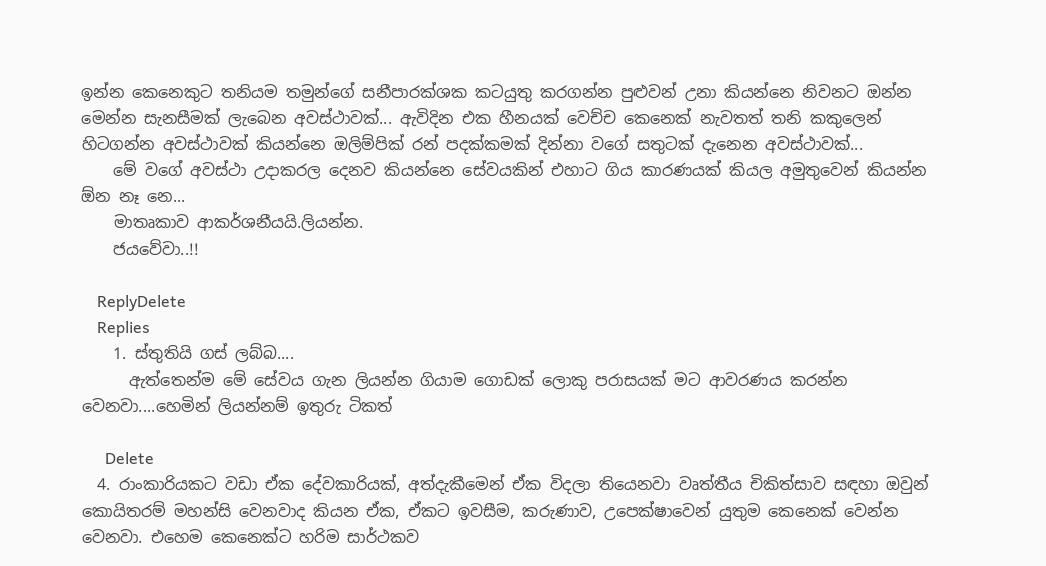ඉන්න කෙනෙකුට තනියම තමුන්ගේ සනීපාරක්ශක කටයුතු කරගන්න පුළුවන් උනා කියන්නෙ නිවනට ඔන්න මෙන්න සැනසීමක් ලැබෙන අවස්ථාවක්... ඇවිදින එක හීනයක් වෙච්ච කෙනෙක් නැවතත් තනි කකුලෙන් හිටගන්න අවස්ථාවක් කියන්නෙ ඔලිම්පික් රන් පදක්කමක් දින්නා වගේ සතුටක් දැනෙන අවස්ථාවක්...
    මේ වගේ අවස්ථා උදාකරල දෙනව කියන්නෙ සේවයකින් එහාට ගිය කාරණයක් කියල අමුතුවෙන් කියන්න ඕන නෑ නෙ...
    මාතෘකාව ආකර්ශනීයයි.ලියන්න.
    ජයවේවා..!!

    ReplyDelete
    Replies
    1. ස්තුතියි ගස් ලබ්බ....
      ඇත්තෙන්ම මේ සේවය ගැන ලියන්න ගියාම ගොඩක් ලොකු පරාසයක් මට ආවරණය කරන්න වෙනවා....හෙමින් ලියන්නම් ඉතුරු ටිකත්

      Delete
  4. රාංකාරියකට වඩා ඒක දේවකාරියක්, අත්දැකීමෙන් ඒක විදලා තියෙනවා වෘත්තීය චිකිත්සාව සඳහා ඔවුන් කොයිතරම් මහන්සි වෙනවාද කියන ඒක, ඒකට ඉවසීම, කරුණාව, උපෙක්ෂාවෙන් යුතුම කෙනෙක් වෙන්න වෙනවා. එහෙම කෙනෙක්ට හරිම සාර්ථකව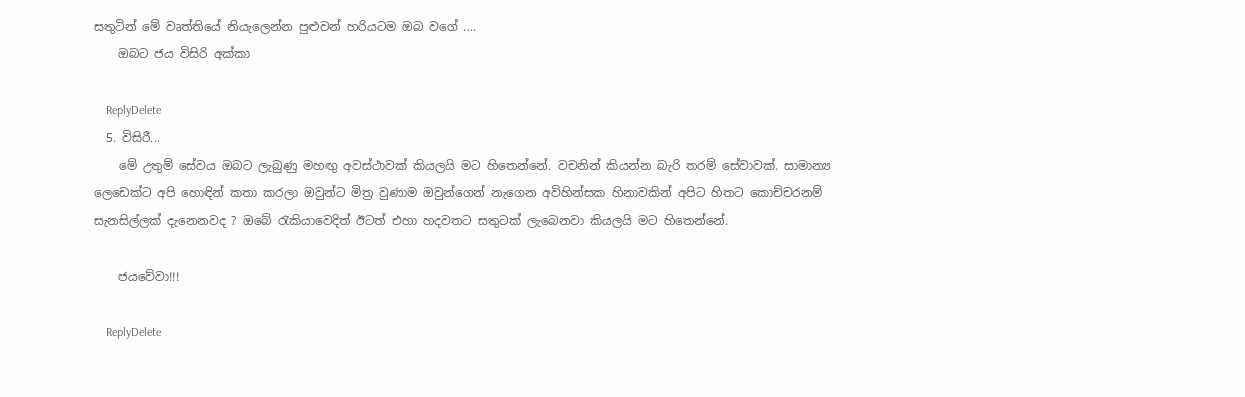සතුටින් මේ වෘත්තියේ නියැලෙන්න පුළුවන් හරියටම ඔබ වගේ ....
    ඔබට ජය විසිරි අක්කා

    ReplyDelete
  5. විසිරී...
    මේ උතුම් සේවය ඔබට ලැබුණු මහඟු අවස්ථාවක් කියලයි මට හිතෙන්නේ. වචනින් කියන්න බැරි තරම් සේවාවක්. සාමාන්‍ය ලෙඩෙක්ට අපි හොඳින් කතා කරලා ඔවුන්ට මිත්‍ර වුණාම ඔවුන්ගෙන් නැගෙන අවිහින්සක හිනාවකින් අපිට හිතට කොච්චරනම් සැනසිල්ලක් දැනෙනවද ? ඔබේ රැකියාවෙදිත් ඊටත් එහා හදවතට සතුටක් ලැබෙනවා කියලයි මට හිතෙන්නේ.

    ජයවේවා!!!

    ReplyDelete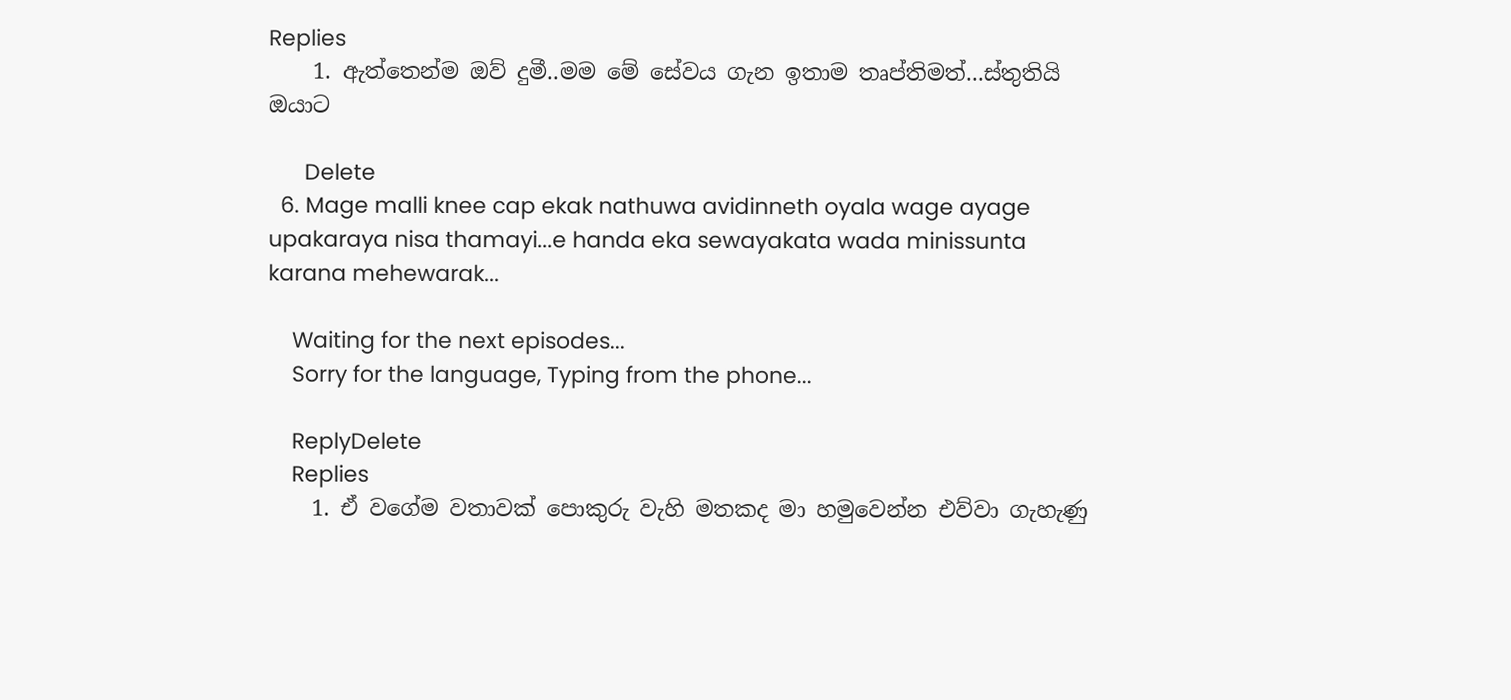Replies
    1. ඇත්තෙන්ම ඔව් දුමී..මම මේ සේවය ගැන ඉතාම තෘප්තිමත්...ස්තුතියි ඔයාට

      Delete
  6. Mage malli knee cap ekak nathuwa avidinneth oyala wage ayage upakaraya nisa thamayi...e handa eka sewayakata wada minissunta karana mehewarak...

    Waiting for the next episodes...
    Sorry for the language, Typing from the phone...

    ReplyDelete
    Replies
    1. ඒ වගේම වතාවක් පොකුරු වැහි මතකද මා හමුවෙන්න එව්වා ගැහැණු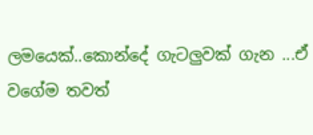ලමයෙක්..කොන්දේ ගැටලුවක් ගැන ...ඒ වගේම තවත්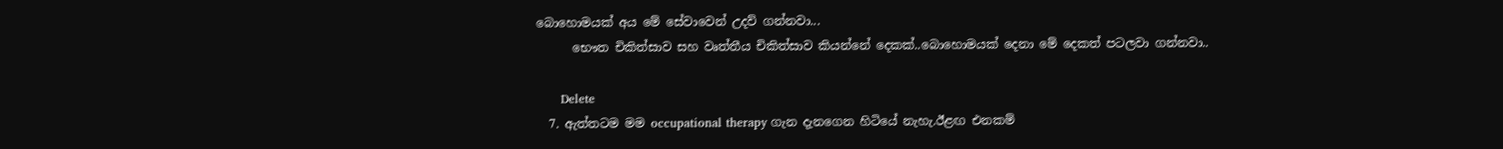බොහොමයක් අය මේ සේවාවෙන් උදව් ගන්නවා...
      භෞත චිකිත්සාව සහ වෘත්තීය චිකිත්සාව කියන්නේ දෙකක්..බොහොමයක් දෙනා මේ දෙකත් පටලවා ගන්නවා..

      Delete
  7. ඇත්තටම මම occupational therapy ගැන දැනගෙන හිටියේ නැහැ.ඊළඟ එනකම්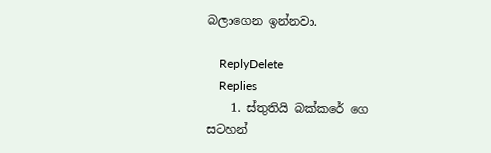බලාගෙන ඉන්නවා.

    ReplyDelete
    Replies
    1. ස්තුතියි බක්කරේ ගෙ සටහන්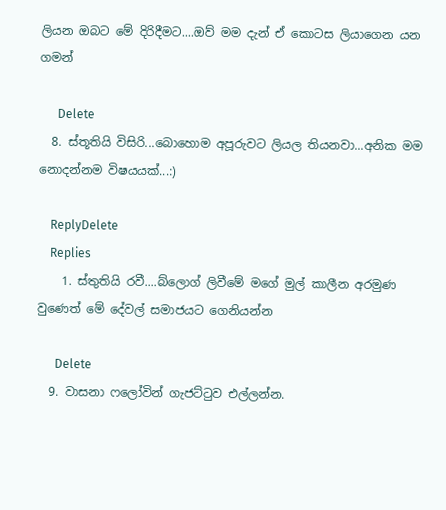ලියන ඔබට මේ දිරිදීමට....ඔව් මම දැන් ඒ කොටස ලියාගෙන යන ගමන්

      Delete
  8. ස්තූතියි විසිරි...බොහොම අපූරුවට ලියල තියනවා...අනික මම නොදන්නම විෂයයක්...:)

    ReplyDelete
    Replies
    1. ස්තුතියි රවී....බ්ලොග් ලිවීමේ මගේ මුල් කාලීන අරමුණ වුණෙත් මේ දේවල් සමාජයට ගෙනියන්න

      Delete
  9. වාසනා ෆලෝවින් ගැජට්ටුව එල්ලන්න.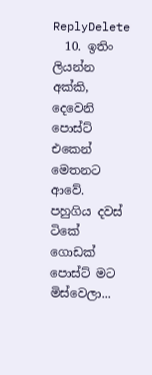ReplyDelete
  10. ඉතිං ලියන්න අක්කි, දෙවෙනි පොස්ට් එකෙන් මෙතනට ආවේ. පහුගිය දවස් ටිකේ ගොඩක් පොස්ට් මට මිස්වෙලා...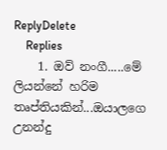ReplyDelete
    Replies
    1. ඔව් නංගී.....මේ ලියන්නේ හරිම තෘප්තියකින්...ඔයාලගෙ උනන්දු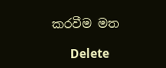කරවීම මත

      Delete